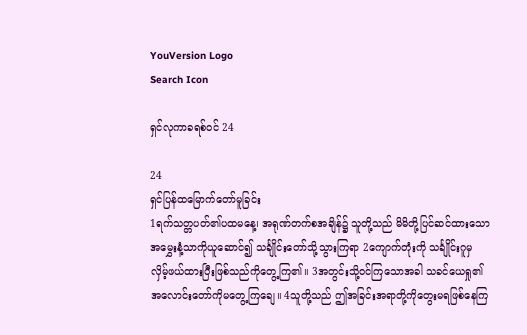YouVersion Logo
Search Icon

ရှင်လုကာခရစ်ဝင် 24

24
ရှင်ပြန်ထမြောက်တော်မူခြင်း
1ရက်သတ္တပတ်၏ပထမနေ့၊ အရုဏ်တက်စအချိန်၌ သူတို့သည် မိမိတို့ပြင်ဆင်ထားသောအမွှေးနံ့သာကိုယူဆောင်၍ သင်္ချိုင်းတော်သို့သွားကြရာ 2ကျောက်တုံးကို သင်္ချိုင်းဂူမှ လှိမ့်ဖယ်ထားပြီးဖြစ်သည်ကိုတွေ့ကြ၏။ 3အတွင်းသို့ဝင်ကြသောအခါ သခင်ယေရှု၏အလောင်းတော်ကိုမတွေ့ကြချေ။ 4သူတို့သည် ဤအခြင်းအရာတို့ကိုတွေးမရဖြစ်နေကြ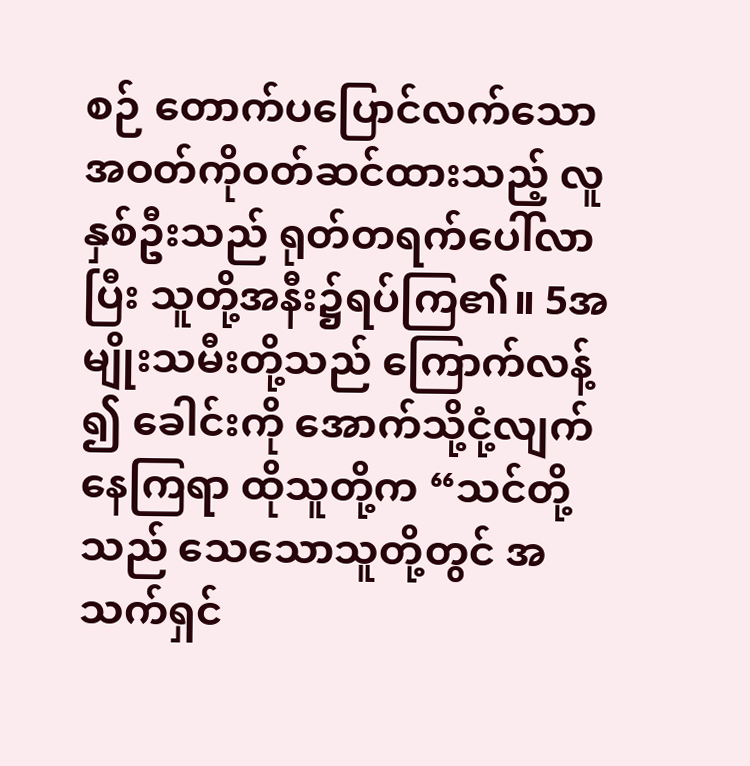စဉ် တောက်ပပြောင်လက်သောအဝတ်ကိုဝတ်ဆင်ထားသည့် လူနှစ်ဦးသည် ရုတ်တရက်ပေါ်လာပြီး သူတို့အနီး၌ရပ်ကြ၏။ 5အမျိုးသမီးတို့သည် ကြောက်လန့်၍ ခေါင်းကို အောက်သို့ငုံ့လျက်နေကြရာ ထိုသူတို့က “သင်တို့သည် သေသောသူတို့တွင် အသက်ရှင်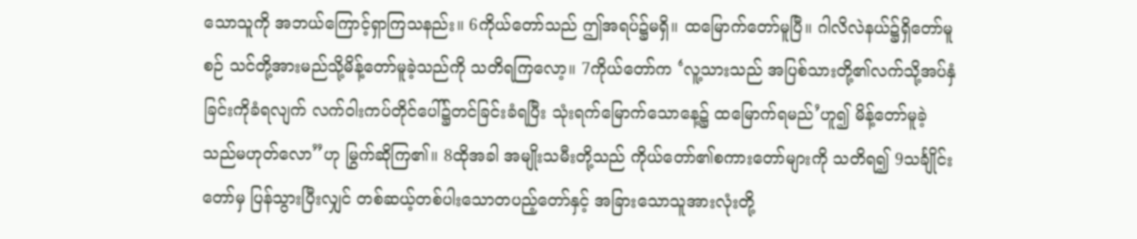သောသူကို အဘယ်ကြောင့်ရှာကြသနည်း။ 6ကိုယ်တော်သည် ဤအရပ်၌မရှိ။ ထမြောက်တော်မူပြီ။ ဂါလိလဲနယ်၌ရှိတော်မူစဉ် သင်တို့အားမည်သို့မိန့်တော်မူခဲ့သည်ကို သတိရကြလော့။ 7ကိုယ်တော်က ‘လူ့သားသည် အပြစ်သားတို့၏လက်သို့အပ်နှံခြင်းကိုခံရလျက် လက်ဝါးကပ်တိုင်ပေါ်၌တင်ခြင်းခံရပြီး သုံးရက်မြောက်သောနေ့၌ ထမြောက်ရမည်’ဟူ၍ မိန့်တော်မူခဲ့သည်မဟုတ်လော”ဟု မြွက်ဆိုကြ၏။ 8ထိုအခါ အမျိုးသမီးတို့သည် ကိုယ်တော်၏စကားတော်များကို သတိရ၍ 9သင်္ချိုင်းတော်မှ ပြန်သွားပြီးလျှင် တစ်ဆယ့်တစ်ပါးသောတပည့်တော်နှင့် အခြားသောသူအားလုံးတို့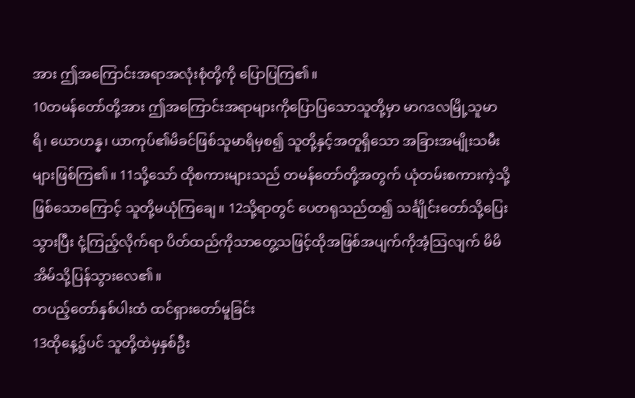အား ဤအကြောင်းအရာအလုံးစုံတို့ကို ပြောပြကြ၏။
10တမန်တော်တို့အား ဤအကြောင်းအရာများကိုပြောပြသောသူတို့မှာ မာဂဒလမြို့သူမာရိ၊ ယောဟန္န၊ ယာကုပ်၏မိခင်ဖြစ်သူမာရိမှစ၍ သူတို့နှင့်အတူရှိသော အခြားအမျိုးသမီးများဖြစ်ကြ၏။ 11သို့သော် ထိုစကားများသည် တမန်တော်တို့အတွက် ယုံတမ်းစကားကဲ့သို့ဖြစ်သောကြောင့် သူတို့မယုံကြချေ။ 12သို့ရာတွင် ပေတရုသည်ထ၍ သင်္ချိုင်းတော်သို့ပြေးသွားပြီး ငုံ့ကြည့်လိုက်ရာ ပိတ်ထည်ကိုသာတွေ့သဖြင့်ထိုအဖြစ်အပျက်ကိုအံ့သြလျက် မိမိအိမ်သို့ပြန်သွားလေ၏။
တပည့်တော်နှစ်ပါးထံ ထင်ရှားတော်မူခြင်း
13ထိုနေ့၌ပင် သူတို့ထဲမှနှစ်ဦး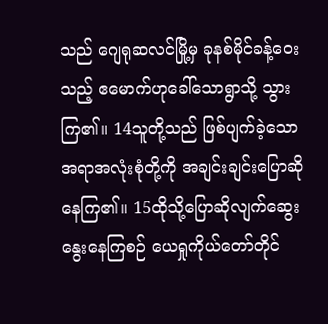သည် ဂျေရုဆလင်မြို့မှ ခုနစ်မိုင်ခန့်ဝေးသည့် ဧမောက်ဟုခေါ်သောရွာသို့ သွားကြ၏။ 14သူတို့သည် ဖြစ်ပျက်ခဲ့သောအရာအလုံးစုံတို့ကို အချင်းချင်းပြောဆိုနေကြ၏။ 15ထိုသို့ပြောဆိုလျက်ဆွေးနွေးနေကြစဉ် ယေရှုကိုယ်တော်တိုင်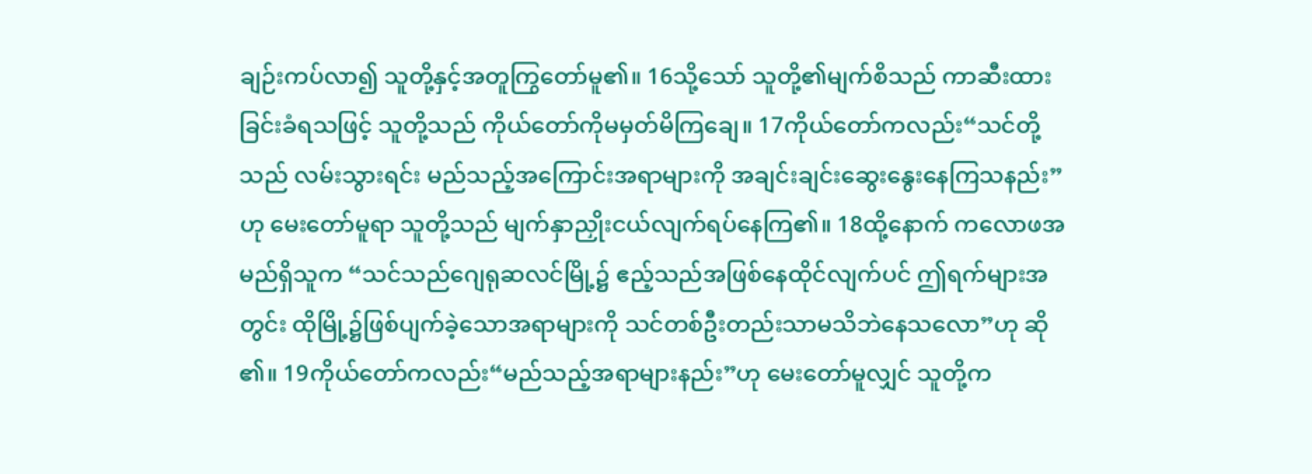ချဉ်းကပ်လာ၍ သူတို့နှင့်အတူကြွတော်မူ၏။ 16သို့သော် သူတို့၏မျက်စိသည် ကာဆီးထားခြင်းခံရသဖြင့် သူတို့သည် ကိုယ်တော်ကိုမမှတ်မိကြချေ။ 17ကိုယ်တော်ကလည်း“သင်တို့သည် လမ်းသွားရင်း မည်သည့်အကြောင်းအရာများကို အချင်းချင်းဆွေးနွေးနေကြသနည်း”ဟု မေးတော်မူရာ သူတို့သည် မျက်နှာညှိုးငယ်လျက်ရပ်နေကြ၏။ 18ထို့နောက် ကလောဖအမည်ရှိသူက “သင်သည်ဂျေရုဆလင်မြို့၌ ဧည့်သည်အဖြစ်နေထိုင်လျက်ပင် ဤရက်များအတွင်း ထိုမြို့၌ဖြစ်ပျက်ခဲ့သောအရာများကို သင်တစ်ဦးတည်းသာမသိဘဲနေသလော”ဟု ဆို၏။ 19ကိုယ်တော်ကလည်း“မည်သည့်အရာများနည်း”ဟု မေးတော်မူလျှင် သူတို့က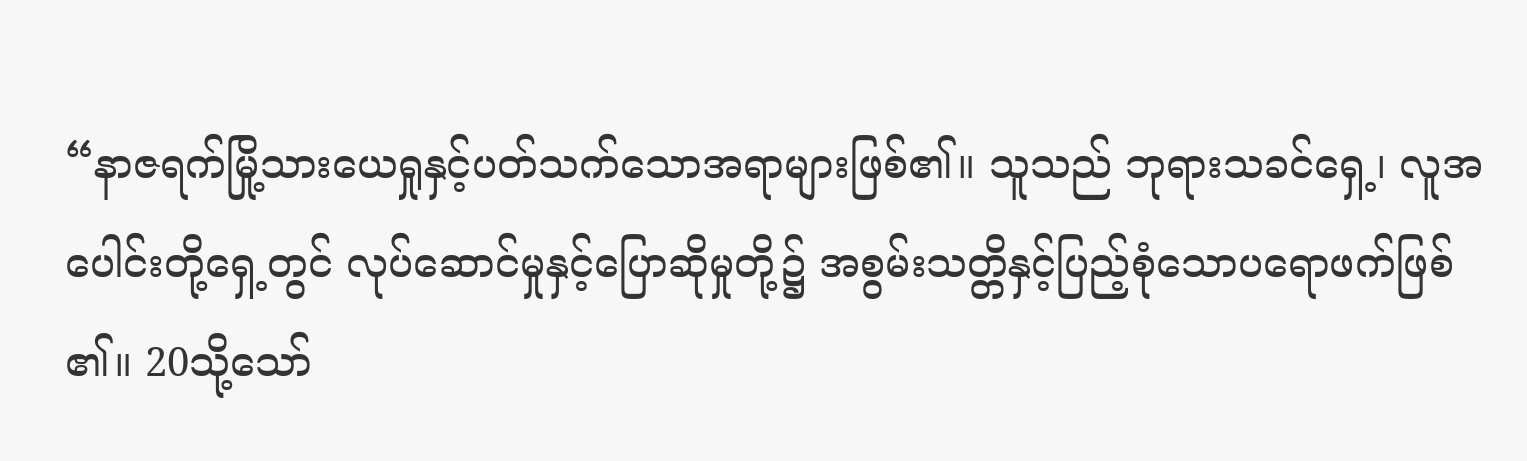“နာဇရက်မြို့သားယေရှုနှင့်ပတ်သက်သောအရာများဖြစ်၏။ သူသည် ဘုရားသခင်ရှေ့၊ လူအပေါင်းတို့ရှေ့တွင် လုပ်ဆောင်မှုနှင့်ပြောဆိုမှုတို့၌ အစွမ်းသတ္တိနှင့်ပြည့်စုံသောပရောဖက်ဖြစ်၏။ 20သို့သော်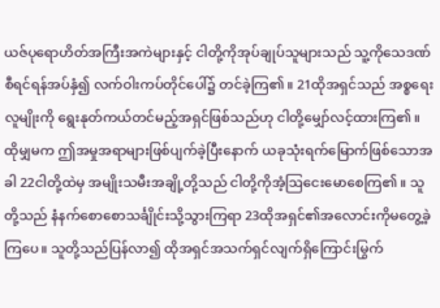ယဇ်ပုရောဟိတ်အကြီးအကဲများနှင့် ငါတို့ကိုအုပ်ချုပ်သူများသည် သူ့ကိုသေဒဏ်စီရင်ရန်အပ်နှံ၍ လက်ဝါးကပ်တိုင်ပေါ်၌ တင်ခဲ့ကြ၏။ 21ထိုအရှင်သည် အစ္စရေးလူမျိုးကို ရွေးနုတ်ကယ်တင်မည့်အရှင်ဖြစ်သည်ဟု ငါတို့မျှော်လင့်ထားကြ၏။ ထိုမျှမက ဤအမှုအရာများဖြစ်ပျက်ခဲ့ပြီးနောက် ယခုသုံးရက်မြောက်ဖြစ်သောအခါ 22ငါတို့ထဲမှ အမျိုးသမီးအချို့တို့သည် ငါတို့ကိုအံ့ဩငေးမောစေကြ၏။ သူတို့သည် နံနက်စောစောသင်္ချိုင်းသို့သွားကြရာ 23ထိုအရှင်၏အလောင်းကိုမတွေ့ခဲ့ကြပေ။ သူတို့သည်ပြန်လာ၍ ထိုအရှင်အသက်ရှင်လျက်ရှိကြောင်းမြွက်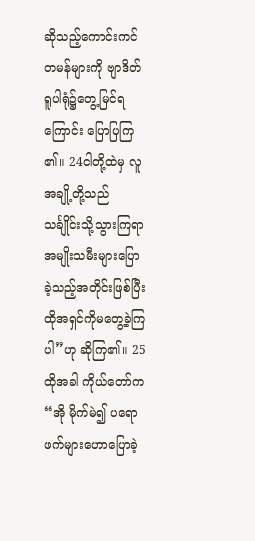ဆိုသည့်ကောင်းကင်တမန်များကို ဗျာဒိတ်ရူပါရုံ၌တွေ့မြင်ရကြောင်း ပြောပြကြ၏။ 24ငါတို့ထဲမှ လူအချို့တို့သည် သင်္ချိုင်းသို့သွားကြရာ အမျိုးသမီးများပြောခဲ့သည့်အတိုင်းဖြစ်ပြီး ထိုအရှင်ကိုမတွေ့ခဲ့ကြပါ”ဟု ဆိုကြ၏။ 25ထိုအခါ ကိုယ်တော်က“အို မိုက်မဲ၍ ပရောဖက်များဟောပြောခဲ့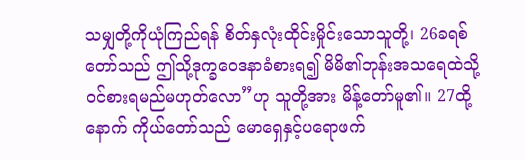သမျှတို့ကိုယုံကြည်ရန် စိတ်နှလုံးထိုင်းမှိုင်းသောသူတို့၊ 26ခရစ်တော်သည် ဤသို့ဒုက္ခဝေဒနာခံစားရ၍ မိမိ၏ဘုန်းအသရေထဲသို့ဝင်စားရမည်မဟုတ်လော”ဟု သူတို့အား မိန့်တော်မူ၏။ 27ထို့နောက် ကိုယ်တော်သည် မောရှေနှင့်ပရောဖက်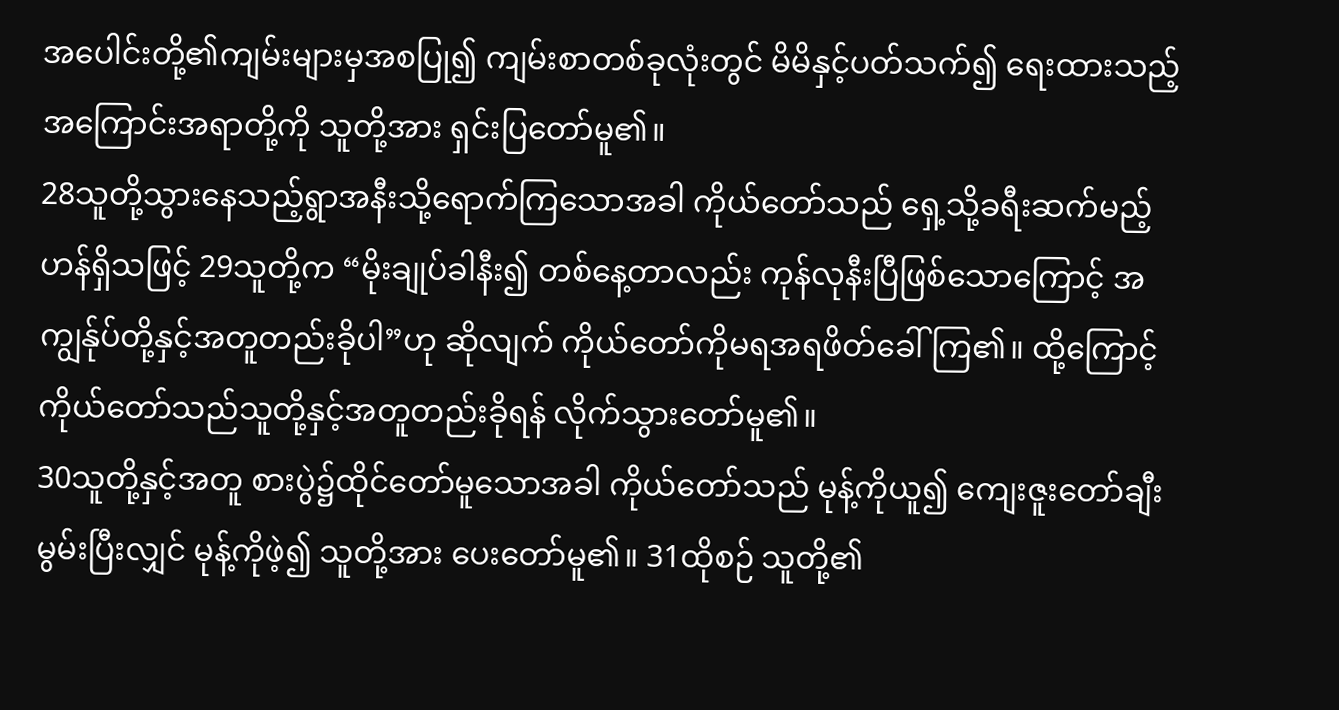အပေါင်းတို့၏ကျမ်းများမှအစပြု၍ ကျမ်းစာတစ်ခုလုံးတွင် မိမိနှင့်ပတ်သက်၍ ရေးထားသည့်အကြောင်းအရာတို့ကို သူတို့အား ရှင်းပြတော်မူ၏။
28သူတို့သွားနေသည့်ရွာအနီးသို့ရောက်ကြသောအခါ ကိုယ်တော်သည် ရှေ့သို့ခရီးဆက်မည့်ဟန်ရှိသဖြင့် 29သူတို့က “မိုးချုပ်ခါနီး၍ တစ်နေ့တာလည်း ကုန်လုနီးပြီဖြစ်သောကြောင့် အကျွန်ုပ်တို့နှင့်အတူတည်းခိုပါ”ဟု ဆိုလျက် ကိုယ်တော်ကိုမရအရဖိတ်ခေါ်ကြ၏။ ထို့ကြောင့် ကိုယ်တော်သည်သူတို့နှင့်အတူတည်းခိုရန် လိုက်သွားတော်မူ၏။
30သူတို့နှင့်အတူ စားပွဲ၌ထိုင်တော်မူသောအခါ ကိုယ်တော်သည် မုန့်ကိုယူ၍ ကျေးဇူးတော်ချီးမွမ်းပြီးလျှင် မုန့်ကိုဖဲ့၍ သူတို့အား ပေးတော်မူ၏။ 31ထိုစဉ် သူတို့၏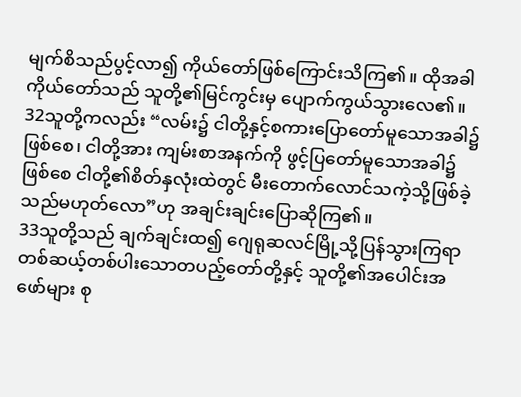မျက်စိသည်ပွင့်လာ၍ ကိုယ်တော်ဖြစ်ကြောင်းသိကြ၏။ ထိုအခါ ကိုယ်တော်သည် သူတို့၏မြင်ကွင်းမှ ပျောက်ကွယ်သွားလေ၏။ 32သူတို့ကလည်း “လမ်း၌ ငါတို့နှင့်စကားပြောတော်မူသောအခါ၌ဖြစ်စေ၊ ငါတို့အား ကျမ်းစာအနက်ကို ဖွင့်ပြတော်မူသောအခါ၌ဖြစ်စေ ငါတို့၏စိတ်နှလုံးထဲတွင် မီးတောက်လောင်သကဲ့သို့ဖြစ်ခဲ့သည်မဟုတ်လော”ဟု အချင်းချင်းပြောဆိုကြ၏။
33သူတို့သည် ချက်ချင်းထ၍ ဂျေရုဆလင်မြို့သို့ပြန်သွားကြရာ တစ်ဆယ့်တစ်ပါးသောတပည့်တော်တို့နှင့် သူတို့၏အပေါင်းအဖော်များ စု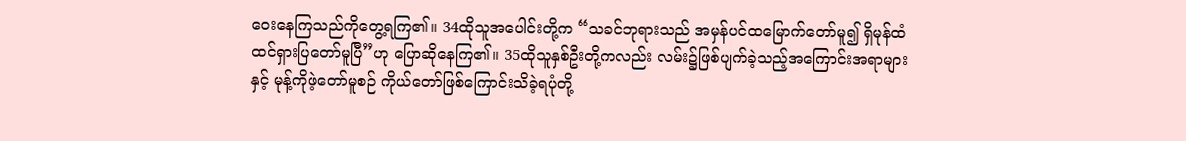ဝေးနေကြသည်ကိုတွေ့ရကြ၏။ 34ထိုသူအပေါင်းတို့က “သခင်ဘုရားသည် အမှန်ပင်ထမြောက်တော်မူ၍ ရှိမုန်ထံထင်ရှားပြတော်မူပြီ”ဟု ပြောဆိုနေကြ၏။ 35ထိုသူနှစ်ဦးတို့ကလည်း လမ်း၌ဖြစ်ပျက်ခဲ့သည့်အကြောင်းအရာများနှင့် မုန့်ကိုဖဲ့တော်မူစဉ် ကိုယ်တော်ဖြစ်ကြောင်းသိခဲ့ရပုံတို့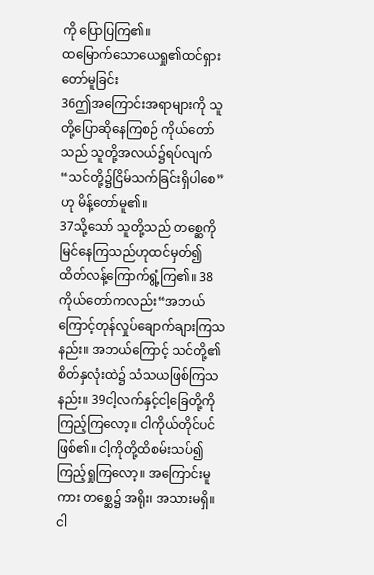ကို ပြောပြကြ၏။
ထမြောက်သောယေရှု၏ထင်ရှားတော်မူခြင်း
36ဤအကြောင်းအရာများကို သူတို့ပြောဆိုနေကြစဉ် ကိုယ်တော်သည် သူတို့အလယ်၌ရပ်လျက်“သင်တို့၌ငြိမ်သက်ခြင်းရှိပါစေ”ဟု မိန့်တော်မူ၏။
37သို့သော် သူတို့သည် တစ္ဆေကိုမြင်နေကြသည်ဟုထင်မှတ်၍ ထိတ်လန့်ကြောက်ရွံ့ကြ၏။ 38ကိုယ်တော်ကလည်း“အဘယ်ကြောင့်တုန်လှုပ်ချောက်ချားကြသနည်း။ အဘယ်ကြောင့် သင်တို့၏စိတ်နှလုံးထဲ၌ သံသယဖြစ်ကြသနည်း။ 39ငါ့လက်နှင့်ငါ့ခြေတို့ကိုကြည့်ကြလော့။ ငါကိုယ်တိုင်ပင်ဖြစ်၏။ ငါ့ကိုတို့ထိစမ်းသပ်၍ ကြည့်ရှုကြလော့။ အကြောင်းမူကား တစ္ဆေ၌ အရိုး၊ အသားမရှိ။ ငါ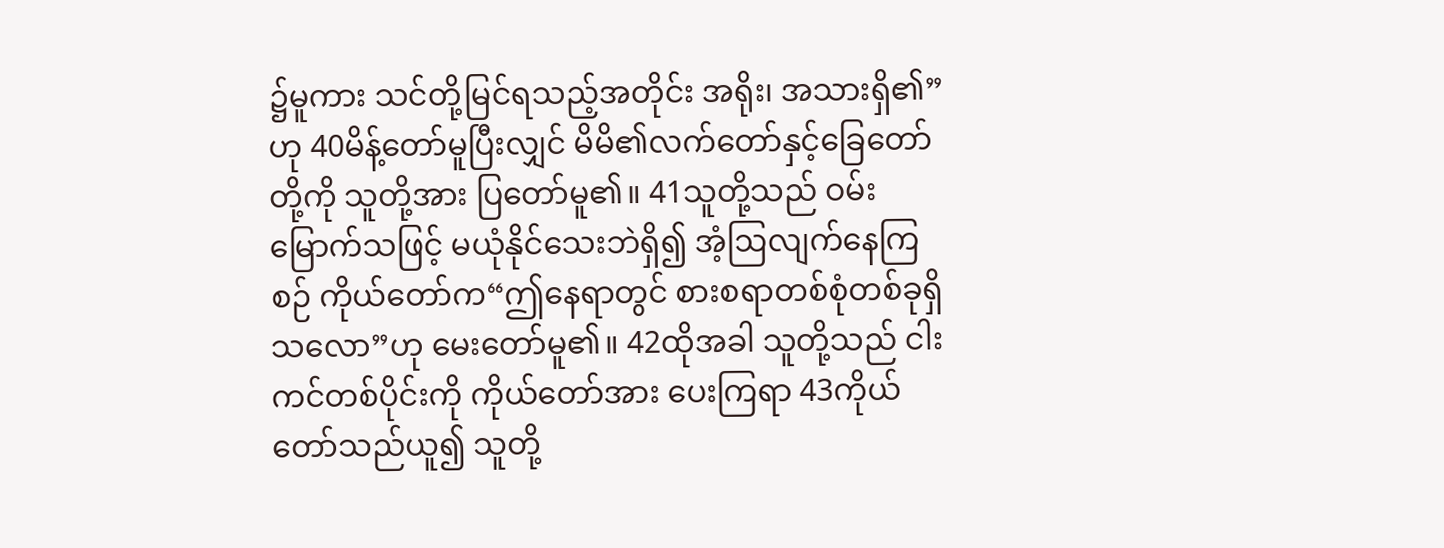၌မူကား သင်တို့မြင်ရသည့်အတိုင်း အရိုး၊ အသားရှိ၏”ဟု 40မိန့်တော်မူပြီးလျှင် မိမိ၏လက်တော်နှင့်ခြေတော်တို့ကို သူတို့အား ပြတော်မူ၏။ 41သူတို့သည် ဝမ်းမြောက်သဖြင့် မယုံနိုင်သေးဘဲရှိ၍ အံ့ဩလျက်နေကြစဉ် ကိုယ်တော်က“ဤနေရာတွင် စားစရာတစ်စုံတစ်ခုရှိသလော”ဟု မေးတော်မူ၏။ 42ထိုအခါ သူတို့သည် ငါးကင်တစ်ပိုင်းကို ကိုယ်တော်အား ပေးကြရာ 43ကိုယ်တော်သည်ယူ၍ သူတို့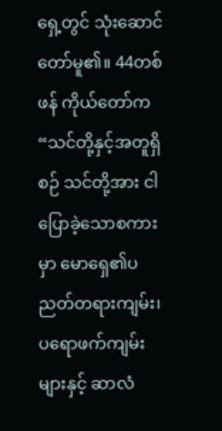ရှေ့တွင် သုံးဆောင်တော်မူ၏။ 44တစ်ဖန် ကိုယ်တော်က“သင်တို့နှင့်အတူရှိစဉ် သင်တို့အား ငါပြောခဲ့သောစကားမှာ မောရှေ၏ပညတ်တရားကျမ်း၊ ပရောဖက်ကျမ်းများနှင့် ဆာလံ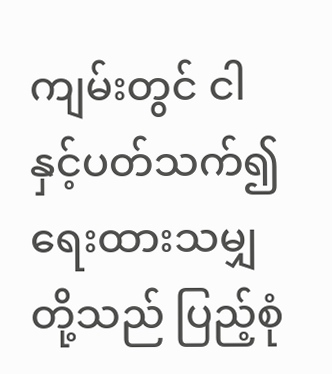ကျမ်းတွင် ငါနှင့်ပတ်သက်၍ ရေးထားသမျှတို့သည် ပြည့်စုံ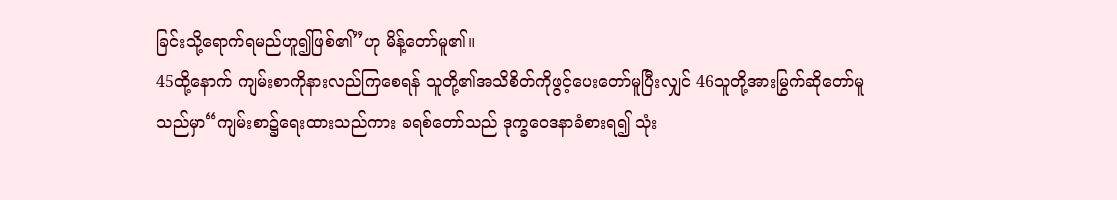ခြင်းသို့ရောက်ရမည်ဟူ၍ဖြစ်၏”ဟု မိန့်တော်မူ၏။
45ထို့နောက် ကျမ်းစာကိုနားလည်ကြစေရန် သူတို့၏အသိစိတ်ကိုဖွင့်ပေးတော်မူပြီးလျှင် 46သူတို့အားမြွက်ဆိုတော်မူသည်မှာ“ကျမ်းစာ၌ရေးထားသည်ကား ခရစ်တော်သည် ဒုက္ခဝေဒနာခံစားရ၍ သုံး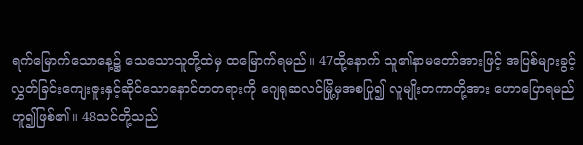ရက်မြောက်သောနေ့၌ သေသောသူတို့ထဲမှ ထမြောက်ရမည်။ 47ထို့နောက် သူ၏နာမတော်အားဖြင့် အပြစ်များခွင့်လွှတ်ခြင်းကျေးဇူးနှင့်ဆိုင်သောနောင်တတရားကို ဂျေရုဆလင်မြို့မှအစပြု၍ လူမျိုးတကာတို့အား ဟောပြောရမည်ဟူ၍ဖြစ်၏။ 48သင်တို့သည်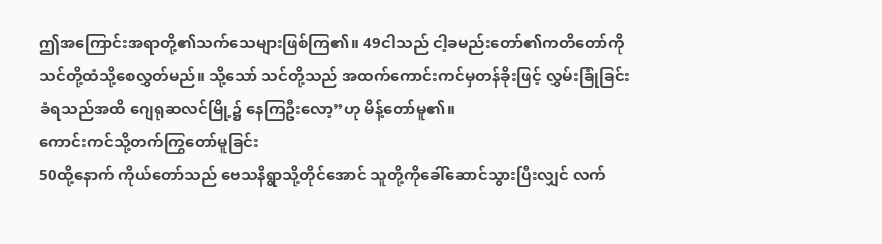ဤအကြောင်းအရာတို့၏သက်သေများဖြစ်ကြ၏။ 49ငါသည် ငါ့ခမည်းတော်၏ကတိတော်ကို သင်တို့ထံသို့စေလွှတ်မည်။ သို့သော် သင်တို့သည် အထက်ကောင်းကင်မှတန်ခိုးဖြင့် လွှမ်းခြုံခြင်းခံရသည်အထိ ဂျေရုဆလင်မြို့၌ နေကြဦးလော့”ဟု မိန့်တော်မူ၏။
ကောင်းကင်သို့တက်ကြွတော်မူခြင်း
50ထို့နောက် ကိုယ်တော်သည် ဗေသနိရွာသို့တိုင်အောင် သူတို့ကိုခေါ်ဆောင်သွားပြီးလျှင် လက်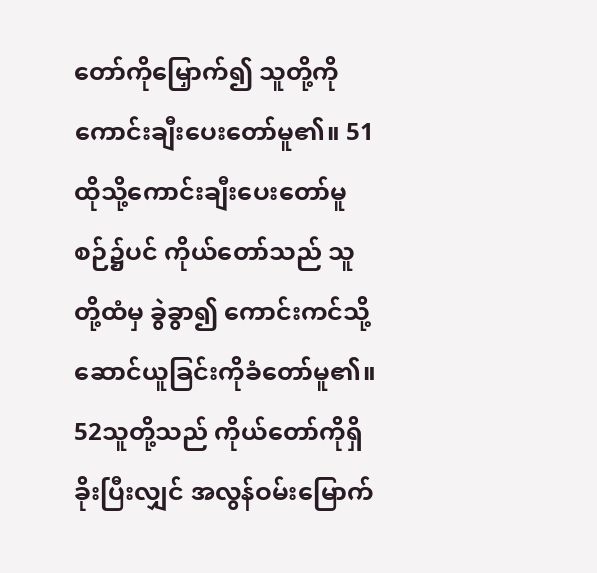တော်ကိုမြှောက်၍ သူတို့ကိုကောင်းချီးပေးတော်မူ၏။ 51ထိုသို့ကောင်းချီးပေးတော်မူစဉ်၌ပင် ကိုယ်တော်သည် သူတို့ထံမှ ခွဲခွာ၍ ကောင်းကင်သို့ဆောင်ယူခြင်းကိုခံတော်မူ၏။ 52သူတို့သည် ကိုယ်တော်ကိုရှိခိုးပြီးလျှင် အလွန်ဝမ်းမြောက်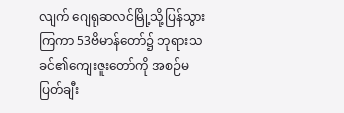လျက် ဂျေရုဆလင်မြို့သို့ပြန်သွားကြကာ 53ဗိမာန်တော်၌ ဘုရားသခင်၏ကျေးဇူးတော်ကို အစဉ်မပြတ်ချီး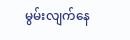မွမ်းလျက်နေ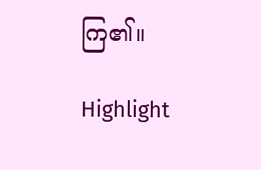ကြ၏။

Highlight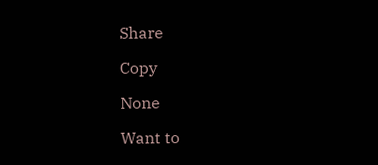Share

Copy

None

Want to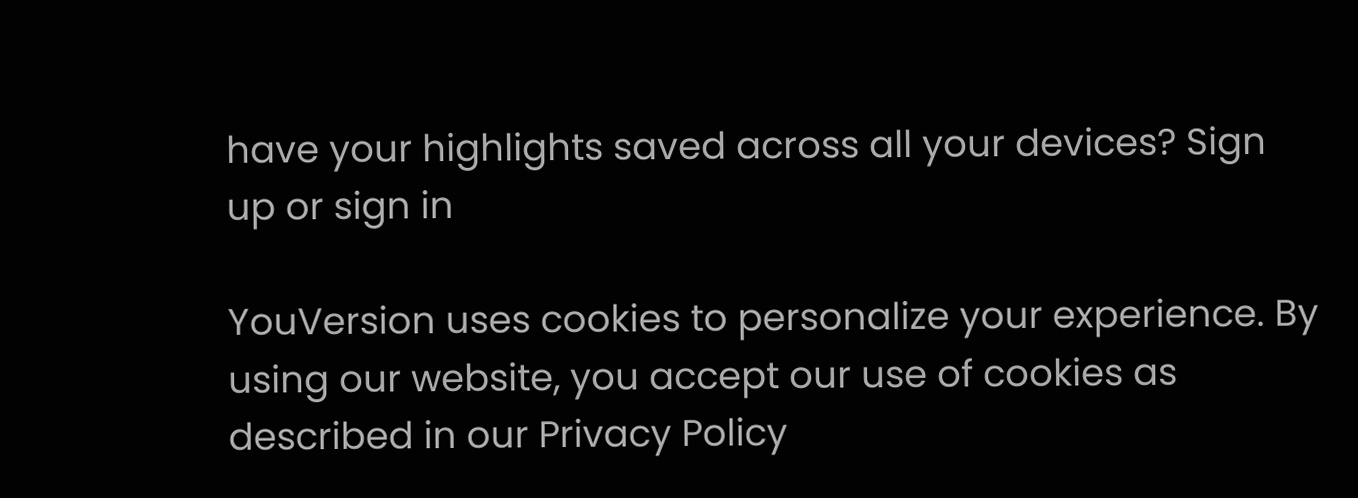have your highlights saved across all your devices? Sign up or sign in

YouVersion uses cookies to personalize your experience. By using our website, you accept our use of cookies as described in our Privacy Policy